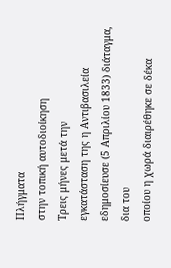Πλήγματα
στην τοπική αυτοδιοίκηση
Τρεις μήνες μετά την
εγκατάσταση της η Αντιβασιλεία εδημοσίευσε (5 Απριλίου 1833) διάταγμα, δια του
οποίου η χωρά διαιρέθηκε σε δέκα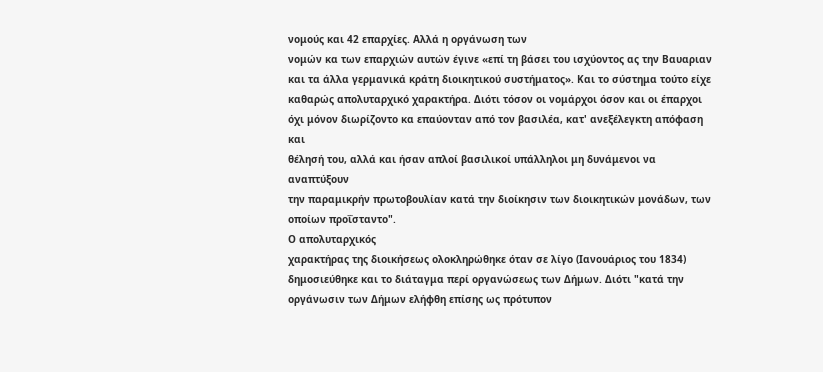νομούς και 42 επαρχίες. Αλλά η οργάνωση των
νομών κα των επαρχιών αυτών έγινε «επί τη βάσει του ισχύοντος ας την Βαυαριαν
και τα άλλα γερμανικά κράτη διοικητικού συστήματος». Και το σύστημα τούτο είχε
καθαρώς απολυταρχικό χαρακτήρα. Διότι τόσον οι νομάρχοι όσον και οι έπαρχοι
όχι μόνον διωρίζοντο κα επαύονταν από τον βασιλέα, κατ' ανεξέλεγκτη απόφαση και
θέλησή του, αλλά και ήσαν απλοί βασιλικοί υπάλληλοι μη δυνάμενοι να αναπτύξουν
την παραμικρήν πρωτοβουλίαν κατά την διοίκησιν των διοικητικών μονάδων, των
οποίων προΐσταντο".
Ο απολυταρχικός
χαρακτήρας της διοικήσεως ολοκληρώθηκε όταν σε λίγο (Ιανουάριος του 1834)
δημοσιεύθηκε και το διάταγμα περί οργανώσεως των Δήμων. Διότι "κατά την
οργάνωσιν των Δήμων ελήφθη επίσης ως πρότυπον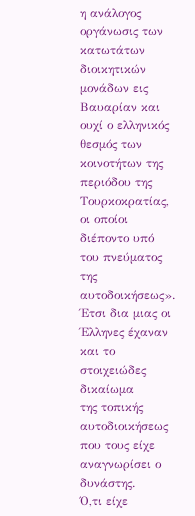η ανάλογος οργάνωσις των
κατωτάτων διοικητικών μονάδων εις Βαυαρίαν και ουχί ο ελληνικός θεσμός των
κοινοτήτων της περιόδου της Τουρκοκρατίας, οι οποίοι διέποντο υπό του πνεύματος
της αυτοδοικήσεως». Έτσι δια μιας οι Έλληνες έχαναν και το στοιχειώδες δικαίωμα
της τοπικής αυτοδιοικήσεως που τους είχε αναγνωρίσει ο δυνάστης.
Ό,τι είχε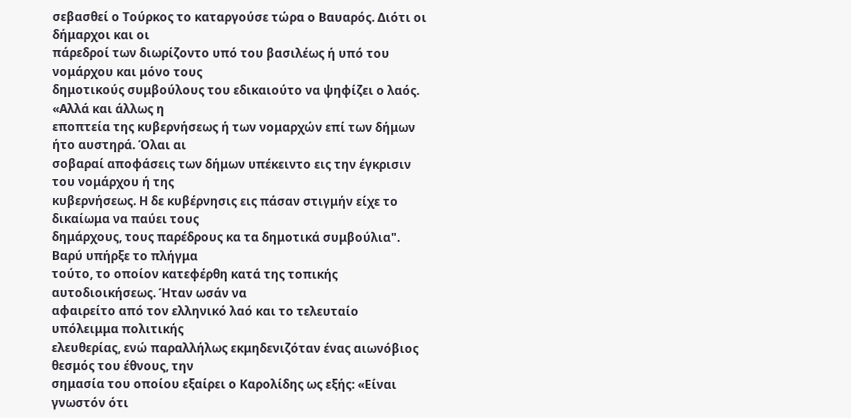σεβασθεί ο Τούρκος το καταργούσε τώρα ο Βαυαρός. Διότι οι δήμαρχοι και οι
πάρεδροί των διωρίζοντο υπό του βασιλέως ή υπό του νομάρχου και μόνο τους
δημοτικούς συμβούλους του εδικαιούτο να ψηφίζει ο λαός. «Αλλά και άλλως η
εποπτεία της κυβερνήσεως ή των νομαρχών επί των δήμων ήτο αυστηρά. Όλαι αι
σοβαραί αποφάσεις των δήμων υπέκειντο εις την έγκρισιν του νομάρχου ή της
κυβερνήσεως. Η δε κυβέρνησις εις πάσαν στιγμήν είχε το δικαίωμα να παύει τους
δημάρχους, τους παρέδρους κα τα δημοτικά συμβούλια".
Βαρύ υπήρξε το πλήγμα
τούτο, το οποίον κατεφέρθη κατά της τοπικής αυτοδιοικήσεως. Ήταν ωσάν να
αφαιρείτο από τον ελληνικό λαό και το τελευταίο υπόλειμμα πολιτικής
ελευθερίας, ενώ παραλλήλως εκμηδενιζόταν ένας αιωνόβιος θεσμός του έθνους, την
σημασία του οποίου εξαίρει ο Καρολίδης ως εξής: «Είναι γνωστόν ότι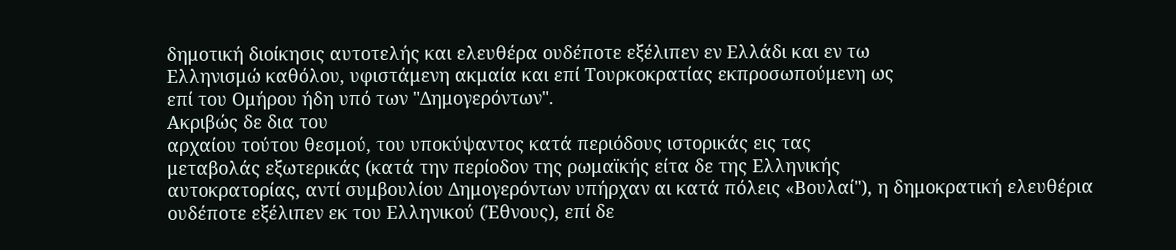δημοτική διοίκησις αυτοτελής και ελευθέρα ουδέποτε εξέλιπεν εν Ελλάδι και εν τω
Ελληνισμώ καθόλου, υφιστάμενη ακμαία και επί Τουρκοκρατίας εκπροσωπούμενη ως
επί του Ομήρου ήδη υπό των "Δημογερόντων".
Ακριβώς δε δια του
αρχαίου τούτου θεσμού, του υποκύψαντος κατά περιόδους ιστορικάς εις τας
μεταβολάς εξωτερικάς (κατά την περίοδον της ρωμαϊκής είτα δε της Ελληνικής
αυτοκρατορίας, αντί συμβουλίου Δημογερόντων υπήρχαν αι κατά πόλεις «Βουλαί"), η δημοκρατική ελευθέρια
ουδέποτε εξέλιπεν εκ του Ελληνικού (Έθνους), επί δε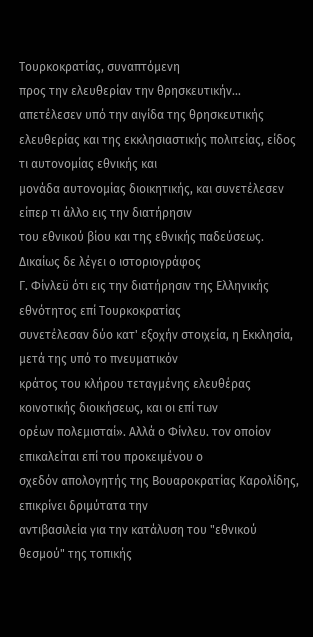Τουρκοκρατίας, συναπτόμενη
προς την ελευθερίαν την θρησκευτικήν... απετέλεσεν υπό την αιγίδα της θρησκευτικής
ελευθερίας και της εκκλησιαστικής πολιτείας, είδος τι αυτονομίας εθνικής και
μονάδα αυτονομίας διοικητικής, και συνετέλεσεν είπερ τι άλλο εις την διατήρησιν
του εθνικού βίου και της εθνικής παδεύσεως.
Δικαίως δε λέγει ο ιστοριογράφος
Γ. Φίνλεϋ ότι εις την διατήρησιν της Ελληνικής εθνότητος επί Τουρκοκρατίας
συνετέλεσαν δύο κατ' εξοχήν στοιχεία, η Εκκλησία, μετά της υπό το πνευματικόν
κράτος του κλήρου τεταγμένης ελευθέρας κοινοτικής διοικήσεως, και οι επί των
ορέων πολεμισταί». Αλλά ο Φίνλευ. τον οποίον επικαλείται επί του προκειμένου ο
σχεδόν απολογητής της Βουαροκρατίας Καρολίδης, επικρίνει δριμύτατα την
αντιβασιλεία για την κατάλυση του "εθνικού θεσμού" της τοπικής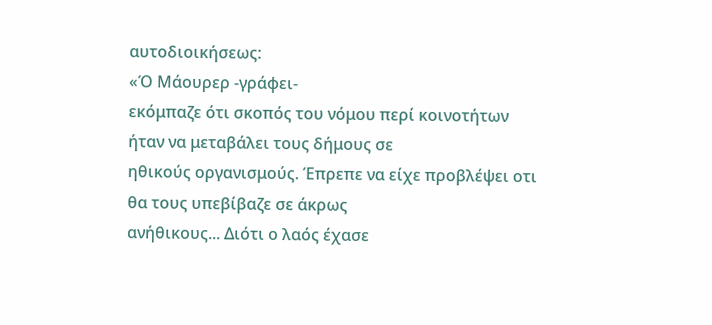αυτοδιοικήσεως:
«Ό Μάουρερ -γράφει-
εκόμπαζε ότι σκοπός του νόμου περί κοινοτήτων ήταν να μεταβάλει τους δήμους σε
ηθικούς οργανισμούς. Έπρεπε να είχε προβλέψει oτι θα τους υπεβίβαζε σε άκρως
ανήθικους... Διότι ο λαός έχασε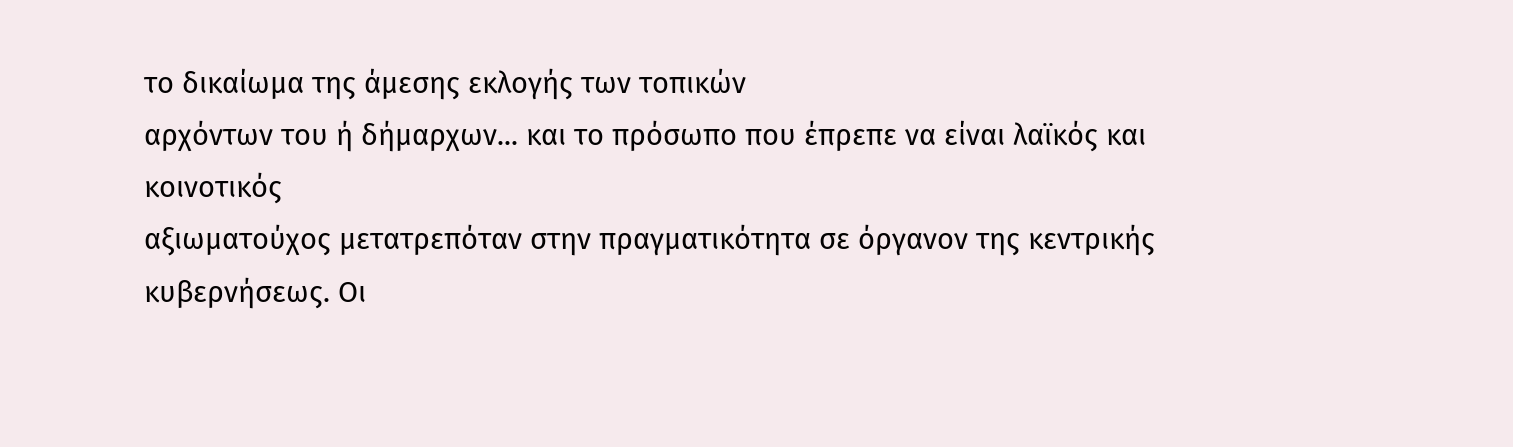το δικαίωμα της άμεσης εκλογής των τοπικών
αρχόντων του ή δήμαρχων... και το πρόσωπο που έπρεπε να είναι λαϊκός και κοινοτικός
αξιωματούχος μετατρεπόταν στην πραγματικότητα σε όργανον της κεντρικής
κυβερνήσεως. Οι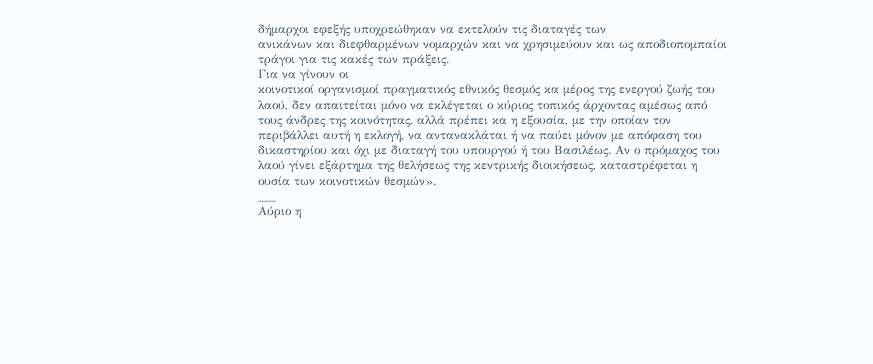δήμαρχοι εφεξής υποχρεώθηκαν να εκτελούν τις διαταγές των
ανικάνων και διεφθαρμένων νομαρχών και να χρησιμεύουν και ως αποδιοπομπαίοι
τράγοι για τις κακές των πράξεις.
Για να γίνουν οι
κοινοτικοί οργανισμοί πραγματικός εθνικός θεσμός κα μέρος της ενεργού ζωής του
λαού, δεν απαιτείται μόνο να εκλέγεται ο κύριος τοπικός άρχοντας αμέσως από
τους άνδρες της κοινότητας, αλλά πρέπει κα η εξουσία, με την οποίαν τον
περιβάλλει αυτή η εκλογή, να αντανακλάται ή να παύει μόνον με απόφαση του
δικαστηρίου και όχι με διαταγή του υπουργού ή του Βασιλέως. Αν ο πρόμαχος του
λαού γίνει εξάρτημα της θελήσεως της κεντρικής διοικήσεως, καταστρέφεται η
ουσία των κοινοτικών θεσμών».
___
Αύριο η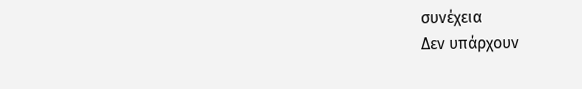συνέχεια
Δεν υπάρχουν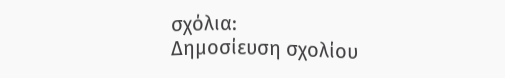σχόλια:
Δημοσίευση σχολίου